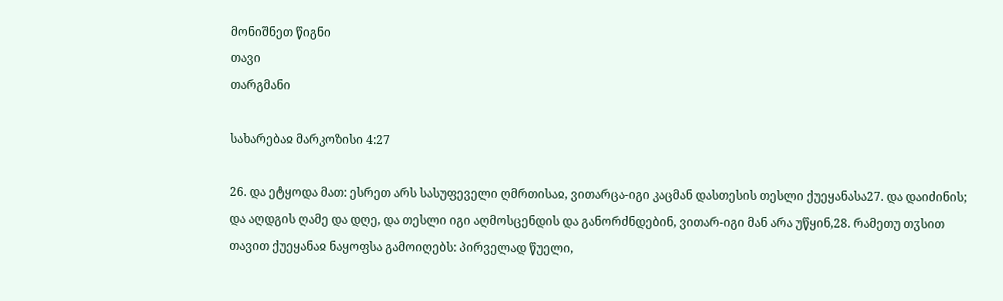მონიშნეთ წიგნი
თავი
თარგმანი

სახარებაჲ მარკოზისი 4:27

26. და ეტყოდა მათ: ესრეთ არს სასუფეველი ღმრთისაჲ, ვითარცა-იგი კაცმან დასთესის თესლი ქუეყანასა27. და დაიძინის; და აღდგის ღამე და დღე, და თესლი იგი აღმოსცენდის და განორძნდებინ, ვითარ-იგი მან არა უწყინ,28. რამეთუ თჳსით თავით ქუეყანაჲ ნაყოფსა გამოიღებს: პირველად წუელი,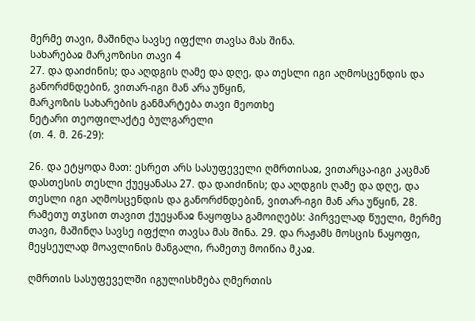მერმე თავი, მაშინღა სავსე იფქლი თავსა მას შინა.
სახარებაჲ მარკოზისი თავი 4
27. და დაიძინის; და აღდგის ღამე და დღე, და თესლი იგი აღმოსცენდის და განორძნდებინ, ვითარ-იგი მან არა უწყინ,
მარკოზის სახარების განმარტება თავი მეოთხე
ნეტარი თეოფილაქტე ბულგარელი
(თ. 4. მ. 26-29):

26. და ეტყოდა მათ: ესრეთ არს სასუფეველი ღმრთისაჲ, ვითარცა-იგი კაცმან დასთესის თესლი ქუეყანასა 27. და დაიძინის; და აღდგის ღამე და დღე, და თესლი იგი აღმოსცენდის და განორძნდებინ, ვითარ-იგი მან არა უწყინ, 28. რამეთუ თჳსით თავით ქუეყანაჲ ნაყოფსა გამოიღებს: პირველად წუელი, მერმე თავი, მაშინღა სავსე იფქლი თავსა მას შინა. 29. და რაჟამს მოსცის ნაყოფი, მეყსეულად მოავლინის მანგალი, რამეთუ მოიწია მკაჲ.

ღმრთის სასუფეველში იგულისხმება ღმერთის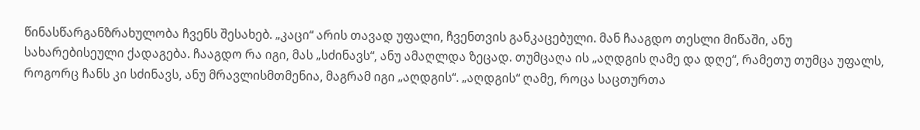წინასწარგანზრახულობა ჩვენს შესახებ. „კაცი“ არის თავად უფალი, ჩვენთვის განკაცებული. მან ჩააგდო თესლი მიწაში, ანუ სახარებისეული ქადაგება. ჩააგდო რა იგი, მას „სძინავს“, ანუ ამაღლდა ზეცად. თუმცაღა ის „აღდგის ღამე და დღე“, რამეთუ თუმცა უფალს, როგორც ჩანს კი სძინავს, ანუ მრავლისმთმენია, მაგრამ იგი „აღდგის“. „აღდგის“ ღამე, როცა საცთურთა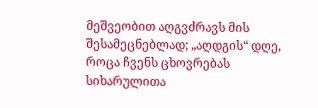მეშვეობით აღგვძრავს მის შესამეცნებლად; „აღდგის“ დღე, როცა ჩვენს ცხოვრებას სიხარულითა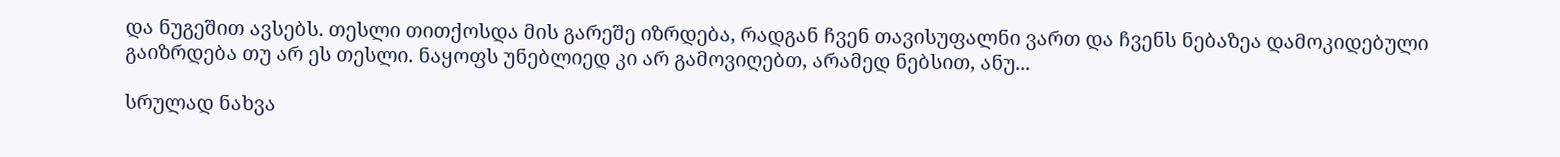და ნუგეშით ავსებს. თესლი თითქოსდა მის გარეშე იზრდება, რადგან ჩვენ თავისუფალნი ვართ და ჩვენს ნებაზეა დამოკიდებული გაიზრდება თუ არ ეს თესლი. ნაყოფს უნებლიედ კი არ გამოვიღებთ, არამედ ნებსით, ანუ...

სრულად ნახვა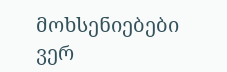მოხსენიებები ვერ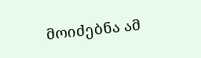მოიძებნა ამ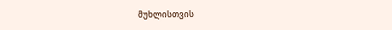მუხლისთვის